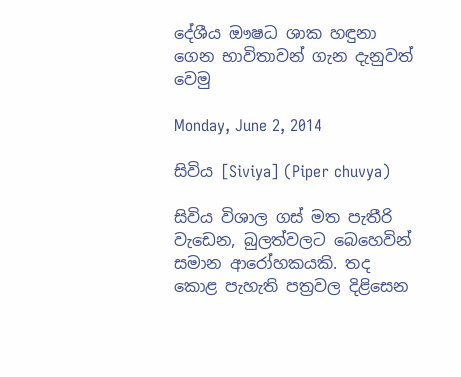දේශීය ඖෂධ ශාක හඳුනා ගෙන භාවිතාවන් ගැන දැනුවත් වෙමු

Monday, June 2, 2014

සිවිය [Siviya] (Piper chuvya)

සිවිය විශාල ගස් මත පැතීරි වැඩෙන, බුලත්වලට බෙහෙවින් සමාන ආරෝහකයකි. තද කොළ පැහැති පත්‍රවල දිළිසෙන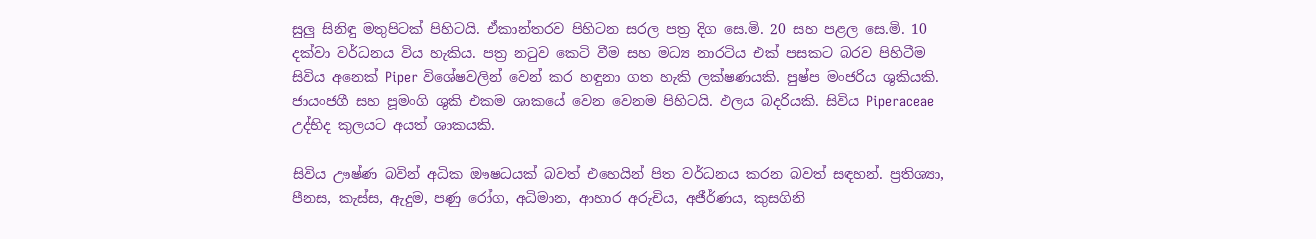සුලු සිනිඳු මතුපිටක් පිහිටයි. ඒකාන්තරව පිහිටන සරල පත්‍ර දිග සෙ.මි. 20 සහ පළල සෙ.මි. 10 දක්වා වර්ධනය විය හැකිය. පත්‍ර නටුව කෙටි වීම සහ මධ්‍ය නාරටිය එක් පසකට බරව පිහිටීම සිවිය අනෙක් Piper විශේෂවලින් වෙන් කර හඳුනා ගත හැකි ලක්ෂණයකි. පුෂ්ප මංජරිය ශුකියකි. ජායංජගී සහ පූමංගි ශුකි එකම ශාකයේ වෙන වෙනම පිහිටයි. ඵලය බදරියකි. සිවිය Piperaceae උද්භිද කුලයට අයත් ශාකයකි.

සිවිය ඌෂ්ණ බවින් අධික ඖෂධයක් බවත් එහෙයින් පිත වර්ධනය කරන බවත් සඳහන්. ප්‍රතිශ්‍යා, පීනස, කැස්ස, ඇදුම, පණු රෝග, අධිමාන, ආහාර අරුචිය, අජීර්ණය, කුසගිනි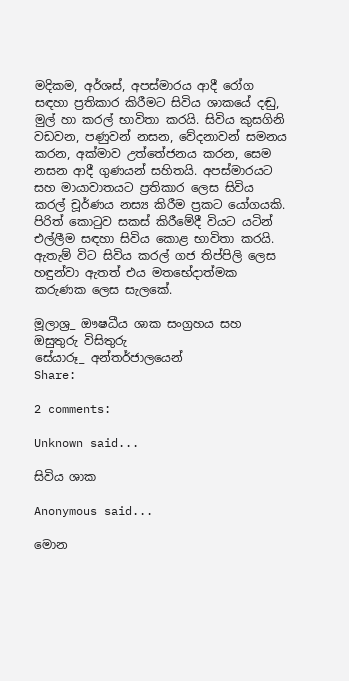මදිකම, අර්ශස්, අපස්මාරය ආදී රෝග සඳහා ප්‍රතිකාර කිරීමට සිවිය ශාකයේ දඬු, මුල් හා කරල් භාවිතා කරයි. සිවිය කුසගිනි වඩවන, පණුවන් නසන, වේදනාවන් සමනය කරන, අක්මාව උත්තේජනය කරන, සෙම නසන ආදී ගුණයන් සහිතයි. අපස්මාරයට සහ මායාවාතයට ප්‍රතිකාර ලෙස සිවිය කරල් චූර්ණය නස්‍ය කිරීම ප්‍රකට යෝගයකි. පිරිත් කොටුව සකස් කිරීමේදී වියට යටින් එල්ලීම සඳහා සිවිය කොළ භාවිතා කරයි. ඇතැම් විට සිවිය කරල් ගජ තිප්පිලි ලෙස හඳුන්වා ඇතත් එය මතභේදාත්මක කරුණක ලෙස සැලකේ.

මූලාශ්‍ර_ ඖෂධීය ශාක සංග්‍රහය සහ ඔසුතුරු විසිතුරු
සේයාරූ_ අන්තර්ජාලයෙන්
Share:

2 comments:

Unknown said...

සිවිය ශාක

Anonymous said...

මොන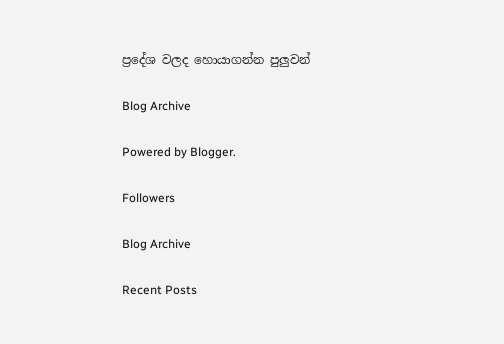ප්‍රදේශ වලද හොයාගන්න පුලුවන්

Blog Archive

Powered by Blogger.

Followers

Blog Archive

Recent Posts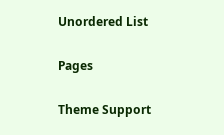Unordered List

Pages

Theme Support